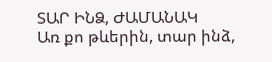ՏԱՐ ԻՆՁ, ԺԱՄԱՆԱԿ
Առ քո թևերին, տար ինձ,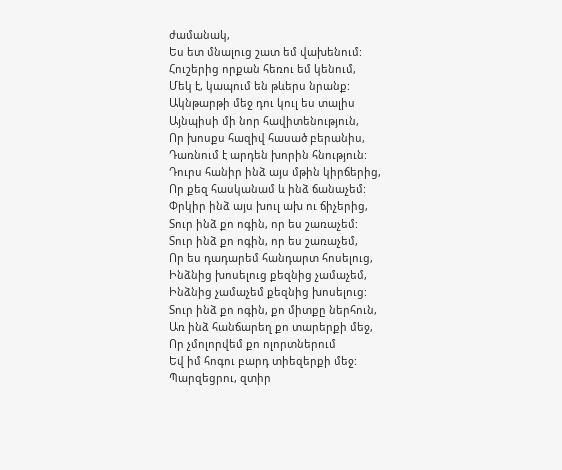ժամանակ,
Ես ետ մնալուց շատ եմ վախենում:
Հուշերից որքան հեռու եմ կենում,
Մեկ է, կապում են թևերս նրանք:
Ակնթարթի մեջ դու կուլ ես տալիս
Այնպիսի մի նոր հավիտենություն,
Որ խոսքս հազիվ հասած բերանիս,
Դառնում է արդեն խորին հնություն:
Դուրս հանիր ինձ այս մթին կիրճերից,
Որ քեզ հասկանամ և ինձ ճանաչեմ:
Փրկիր ինձ այս խուլ ախ ու ճիչերից,
Տուր ինձ քո ոգին, որ ես շառաչեմ:
Տուր ինձ քո ոգին, որ ես շառաչեմ,
Որ ես դադարեմ հանդարտ հոսելուց,
Ինձնից խոսելուց քեզնից չամաչեմ,
Ինձնից չամաչեմ քեզնից խոսելուց:
Տուր ինձ քո ոգին, քո միտքը ներհուն,
Առ ինձ հանճարեղ քո տարերքի մեջ,
Որ չմոլորվեմ քո ոլորտներում
Եվ իմ հոգու բարդ տիեզերքի մեջ:
Պարզեցրու, զտիր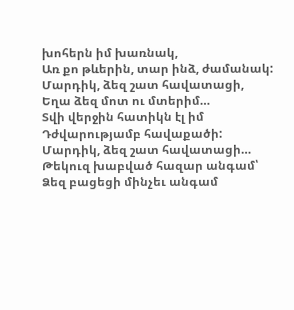խոհերն իմ խառնակ,
Առ քո թևերին, տար ինձ, ժամանակ:
Մարդիկ, ձեզ շատ հավատացի,
Եղա ձեզ մոտ ու մտերիմ…
Տվի վերջին հատիկն էլ իմ
Դժվարությամբ հավաքածի:
Մարդիկ, ձեզ շատ հավատացի…
Թեկուզ խաբված հազար անգամ՝
Ձեզ բացեցի մինչեւ անգամ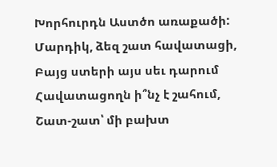Խորհուրդն Աստծո առաքածի:
Մարդիկ, ձեզ շատ հավատացի,
Բայց ստերի այս սեւ դարում
Հավատացողն ի՞նչ է շահում,
Շատ-շատ՝ մի բախտ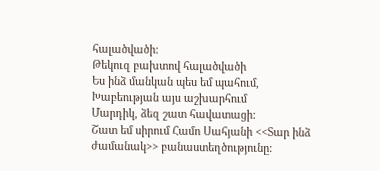հալածվածի:
Թեկուզ բախտով հալածվածի
Ես ինձ մանկան պես եմ պահում,
Խաբեության այս աշխարհում
Մարդիկ, ձեզ շատ հավատացի:
Շատ եմ սիրում Համո Սահյանի <<Տար ինձ ժամանակ>> բանաստեղծությունը: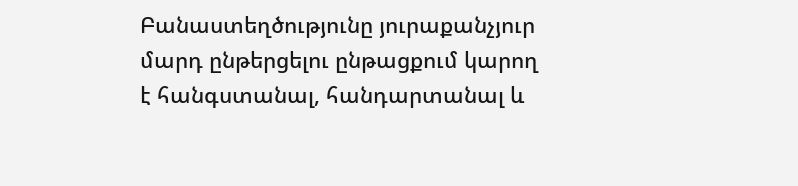Բանաստեղծությունը յուրաքանչյուր մարդ ընթերցելու ընթացքում կարող է հանգստանալ, հանդարտանալ և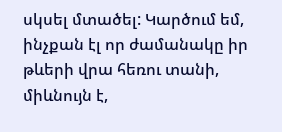սկսել մտածել: Կարծում եմ, ինչքան էլ որ ժամանակը իր թևերի վրա հեռու տանի, միևնույն է,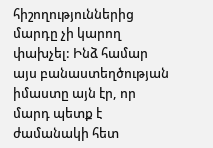հիշողություններից մարդը չի կարող փախչել: Ինձ համար այս բանաստեղծության իմաստը այն էր, որ մարդ պետք է ժամանակի հետ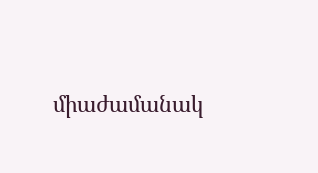միաժամանակ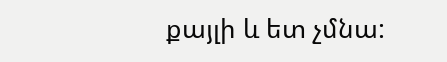քայլի և ետ չմնա: